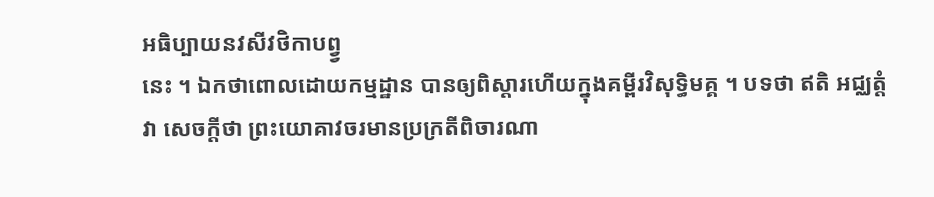អធិប្បាយនវសីវថិកាបព្វ្វ
នេះ ។ ឯកថាពោលដោយកម្មដ្ឋាន បានឲ្យពិស្តារហើយក្នុងគម្ពីរវិសុទ្ធិមគ្គ ។ បទថា ឥតិ អជ្ឈត្តំ វា សេចក្តីថា ព្រះយោគាវចរមានប្រក្រតីពិចារណា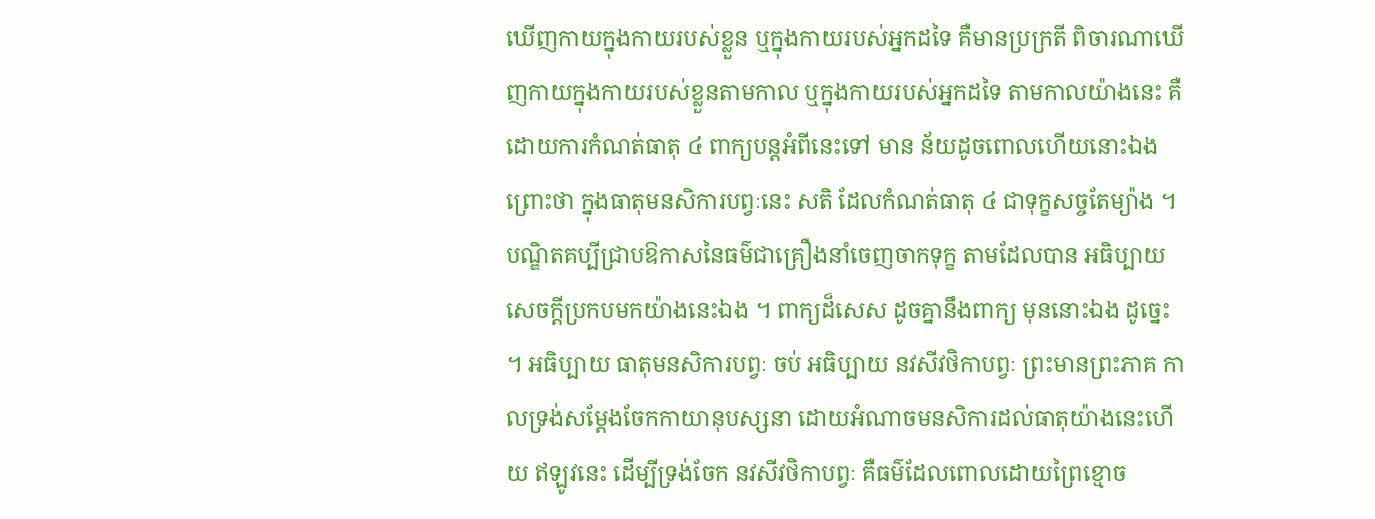ឃើញកាយក្នុងកាយរបស់ខ្លួន ឬក្នុងកាយរបស់អ្នកដទៃ គឺមានប្រក្រតី ពិចារណាឃើញកាយក្នុងកាយរបស់ខ្លួនតាមកាល ឬក្នុងកាយរបស់អ្នកដទៃ តាមកាលយ៉ាងនេះ គឺដោយការកំណត់ធាតុ ៤ ពាក្យបន្តអំពីនេះទៅ មាន ន័យដូចពោលហើយនោះឯង ព្រោះថា ក្នុងធាតុមនសិការបព្វៈនេះ សតិ ដែលកំណត់ធាតុ ៤ ជាទុក្ខសច្ចតែម្យ៉ាង ។ បណ្ឌិតគប្បីជ្រាបឱកាសនៃធម៌ជាគ្រឿងនាំចេញចាកទុក្ខ តាមដែលបាន អធិប្បាយសេចក្តីប្រកបមកយ៉ាងនេះឯង ។ ពាក្យដ៏សេស ដូចគ្នានឹងពាក្យ មុននោះឯង ដូច្នេះ ។ អធិប្បាយ ធាតុមនសិការបព្វៈ ចប់ អធិប្បាយ នវសីវថិកាបព្វៈ ព្រះមានព្រះភាគ កាលទ្រង់សម្តែងចែកកាយានុបស្សនា ដោយអំណាចមនសិការដល់ធាតុយ៉ាងនេះហើយ ឥឡូវនេះ ដើម្បីទ្រង់ចែក នវសីវថិកាបព្វៈ គឺធម៌ដែលពោលដោយព្រៃខ្មោច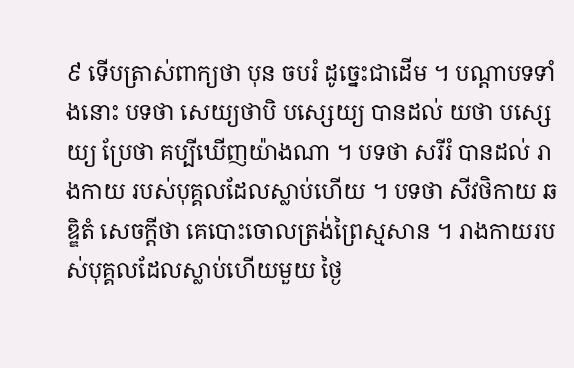៩ ទើបត្រាស់ពាក្យថា បុន ចបរំ ដូច្នេះជាដើម ។ បណ្តាបទទាំងនោះ បទថា សេយ្យថាបិ បស្សេយ្យ បានដល់ យថា បស្សេយ្យ ប្រែថា គប្បីឃើញយ៉ាងណា ។ បទថា សរីរំ បានដល់ រាងកាយ របស់បុគ្គលដែលស្លាប់ហើយ ។ បទថា សីវថិកាយ ឆឌ្ឌិតំ សេចក្តីថា គេបោះចោលត្រង់ព្រៃស្មសាន ។ រាងកាយរបស់បុគ្គលដែលស្លាប់ហើយមួយ ថ្ងៃ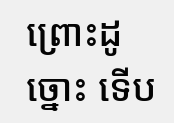ព្រោះដូច្នោះ ទើប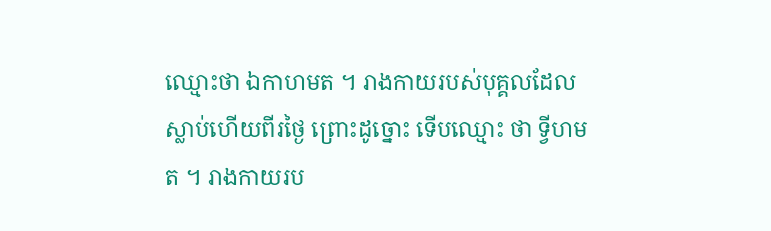ឈ្មោះថា ឯកាហមត ។ រាងកាយរបស់បុគ្គលដែល ស្លាប់ហើយពីរថ្ងៃ ព្រោះដូច្នោះ ទើបឈ្មោះ ថា ទ្វីហមត ។ រាងកាយរប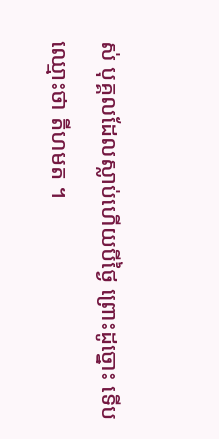ស់ បុគ្គលដែលស្លាប់ហើយបីថ្ងៃ ព្រោះដូច្នោះ ទើបឈ្មោះថា តីហមត ។